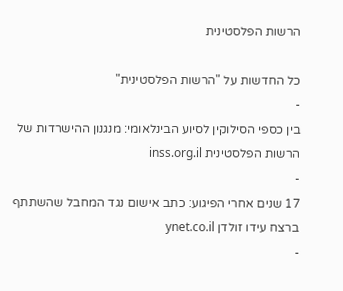הרשות הפלסטינית

כל החדשות על "הרשות הפלסטינית"
-
בין כספי הסילוקין לסיוע הבינלאומי: מנגנון ההישרדות של הרשות הפלסטינית inss.org.il
-
17 שנים אחרי הפיגוע: כתב אישום נגד המחבל שהשתתף ברצח עידו זולדן ynet.co.il
-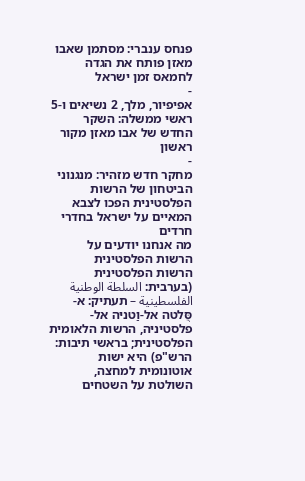פנחס ענברי: מסתמן שאבו מאזן פותח את הגדה לחמאס זמן ישראל
-
אפיפיור, מלך, 2 נשיאים ו-5 ראשי ממשלה: השקר החדש של אבו מאזן מקור ראשון
-
מחקר חדש מזהיר: מנגנוני הביטחון של הרשות הפלסטינית הפכו לצבא המאיים על ישראל בחדרי חרדים
מה אנחנו יודעים על הרשות הפלסטינית
הרשות הפלסטינית (בערבית: السلطة الوطنية الفلسطينية – תעתיק: א-סֻּלטה אל-וַטניּה אל-פלסטיניּה, הרשות הלאומית הפלסטינית; בראשי תיבות: הרש"פ) היא ישות אוטונומית למחצה, השולטת על השטחים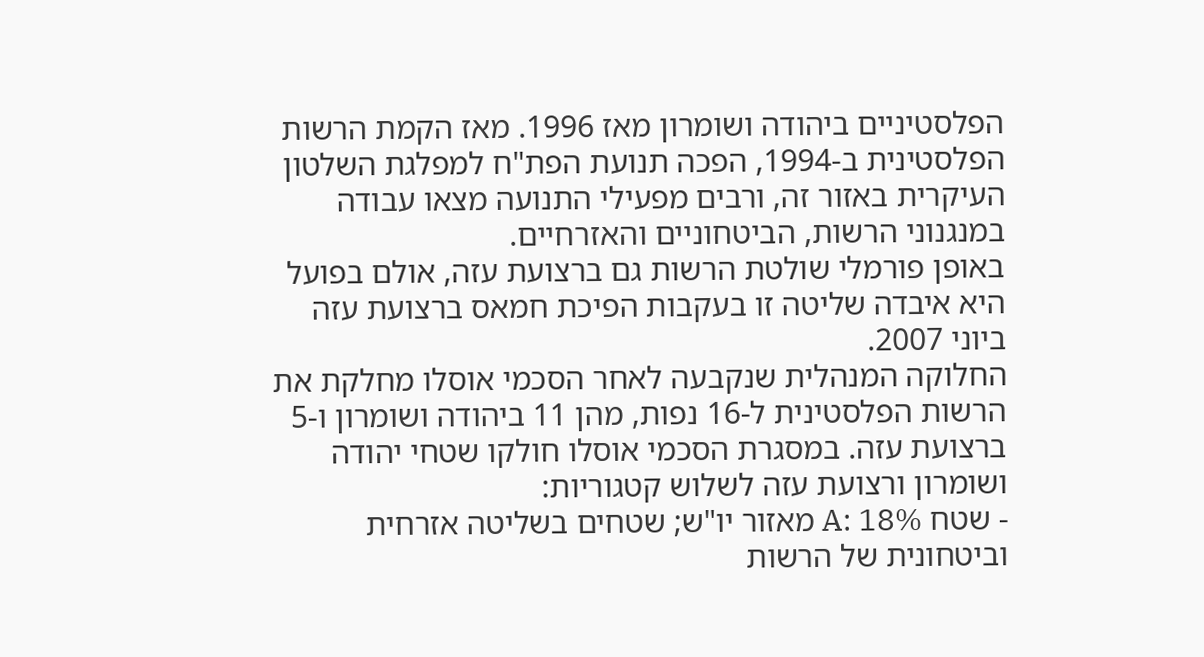הפלסטיניים ביהודה ושומרון מאז 1996. מאז הקמת הרשות הפלסטינית ב-1994, הפכה תנועת הפת"ח למפלגת השלטון העיקרית באזור זה, ורבים מפעילי התנועה מצאו עבודה במנגנוני הרשות, הביטחוניים והאזרחיים.
באופן פורמלי שולטת הרשות גם ברצועת עזה, אולם בפועל היא איבדה שליטה זו בעקבות הפיכת חמאס ברצועת עזה ביוני 2007.
החלוקה המנהלית שנקבעה לאחר הסכמי אוסלו מחלקת את הרשות הפלסטינית ל-16 נפות, מהן 11 ביהודה ושומרון ו-5 ברצועת עזה. במסגרת הסכמי אוסלו חולקו שטחי יהודה ושומרון ורצועת עזה לשלוש קטגוריות:
- שטח A: 18% מאזור יו"ש; שטחים בשליטה אזרחית וביטחונית של הרשות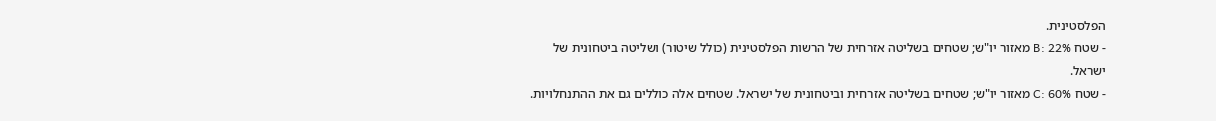הפלסטינית.
- שטח B: 22% מאזור יו"ש; שטחים בשליטה אזרחית של הרשות הפלסטינית (כולל שיטור) ושליטה ביטחונית של ישראל.
- שטח C: 60% מאזור יו"ש; שטחים בשליטה אזרחית וביטחונית של ישראל. שטחים אלה כוללים גם את ההתנחלויות.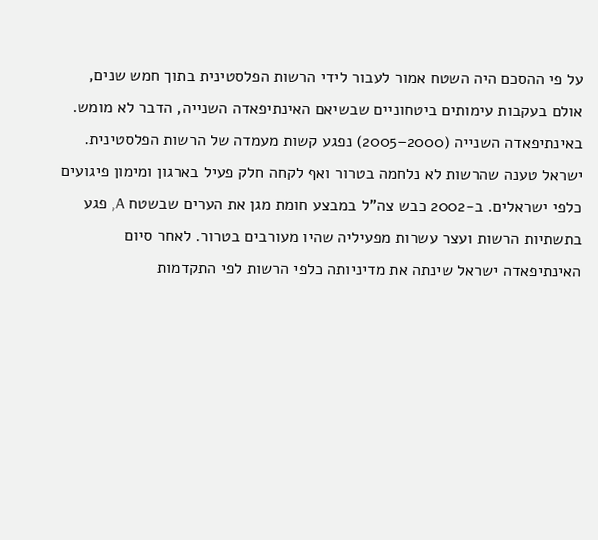על פי ההסכם היה השטח אמור לעבור לידי הרשות הפלסטינית בתוך חמש שנים, אולם בעקבות עימותים ביטחוניים שבשיאם האינתיפאדה השנייה, הדבר לא מומש.
באינתיפאדה השנייה (2000–2005) נפגע קשות מעמדה של הרשות הפלסטינית. ישראל טענה שהרשות לא נלחמה בטרור ואף לקחה חלק פעיל בארגון ומימון פיגועים כלפי ישראלים. ב-2002 כבש צה"ל במבצע חומת מגן את הערים שבשטח A, פגע בתשתיות הרשות ועצר עשרות מפעיליה שהיו מעורבים בטרור. לאחר סיום האינתיפאדה ישראל שינתה את מדיניותה כלפי הרשות לפי התקדמות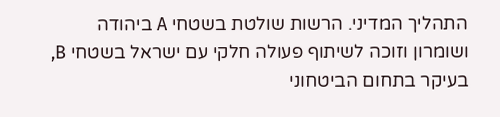התהליך המדיני. הרשות שולטת בשטחי A ביהודה ושומרון וזוכה לשיתוף פעולה חלקי עם ישראל בשטחי B, בעיקר בתחום הביטחוני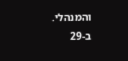והמנהלי.
ב-29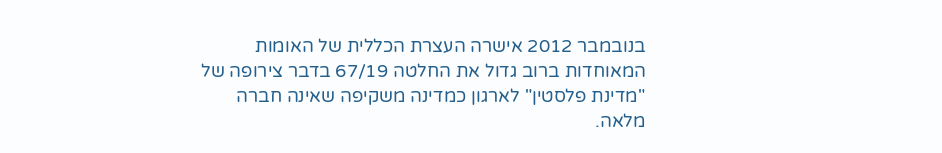בנובמבר 2012 אישרה העצרת הכללית של האומות המאוחדות ברוב גדול את החלטה 67/19 בדבר צירופה של "מדינת פלסטין" לארגון כמדינה משקיפה שאינה חברה מלאה.